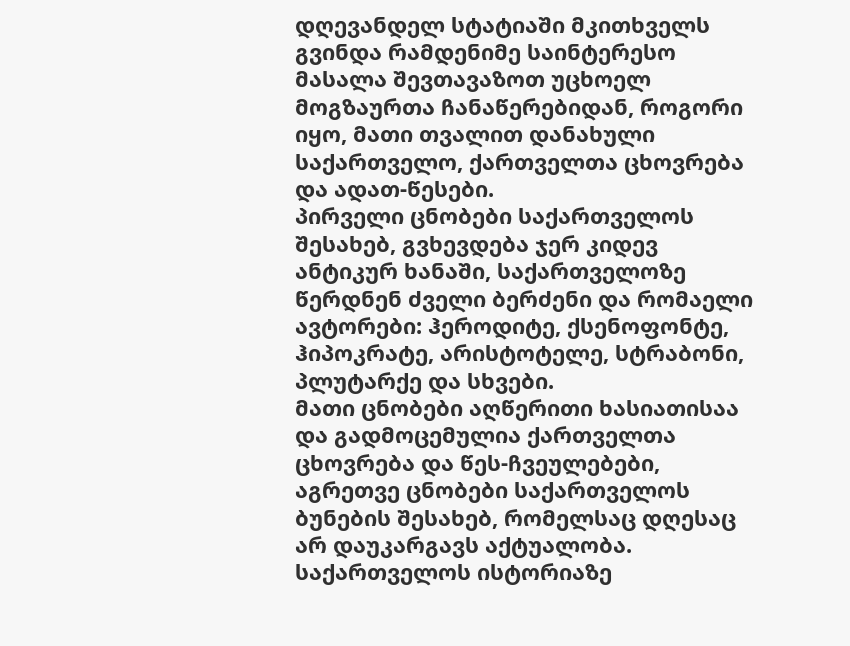დღევანდელ სტატიაში მკითხველს გვინდა რამდენიმე საინტერესო მასალა შევთავაზოთ უცხოელ მოგზაურთა ჩანაწერებიდან, როგორი იყო, მათი თვალით დანახული საქართველო, ქართველთა ცხოვრება და ადათ-წესები.
პირველი ცნობები საქართველოს შესახებ, გვხევდება ჯერ კიდევ ანტიკურ ხანაში, საქართველოზე წერდნენ ძველი ბერძენი და რომაელი ავტორები: ჰეროდიტე, ქსენოფონტე, ჰიპოკრატე, არისტოტელე, სტრაბონი, პლუტარქე და სხვები.
მათი ცნობები აღწერითი ხასიათისაა და გადმოცემულია ქართველთა ცხოვრება და წეს-ჩვეულებები, აგრეთვე ცნობები საქართველოს ბუნების შესახებ, რომელსაც დღესაც არ დაუკარგავს აქტუალობა.
საქართველოს ისტორიაზე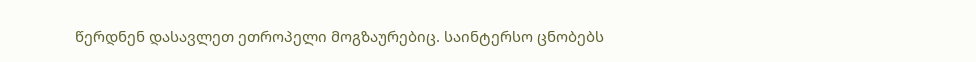წერდნენ დასავლეთ ეთროპელი მოგზაურებიც. საინტერსო ცნობებს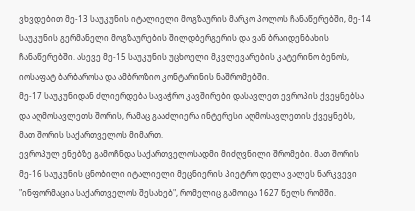ვხვდებით მე-13 საუკუნის იტალიელი მოგზაურის მარკო პოლოს ჩანაწერებში, მე-14 საუკუნის გერმანელი მოგზაურების შილდბერგერის და ვან ბრაიდენბახის ჩანაწერებში. ასევე მე-15 საუკუნის უცხოელი მკვლევარების კატერინო ბენოს, იოსაფატ ბარბაროსა და ამბროზიო კონტარინის ნაშრომებში.
მე-17 საუკუნიდან ძლიერდება სავაჭრო კავშირები დასავლეთ ევროპის ქვეყნებსა და აღმოსავლეთს შორის, რამაც გააძლიერა ინტერესი აღმოსავლეთის ქვეყნებს, მათ შორის საქართველოს მიმართ.
ევროპულ ენებზე გამოჩნდა საქართველოსადმი მიძღვნილი შრომები. მათ შორის მე-16 საუკუნის ცნობილი იტალიელი მეცნიერის პიეტრო დელა ვალეს ნარკვევი "ინფორმაცია საქართველოს შესახებ", რომელიც გამოიცა 1627 წელს რომში.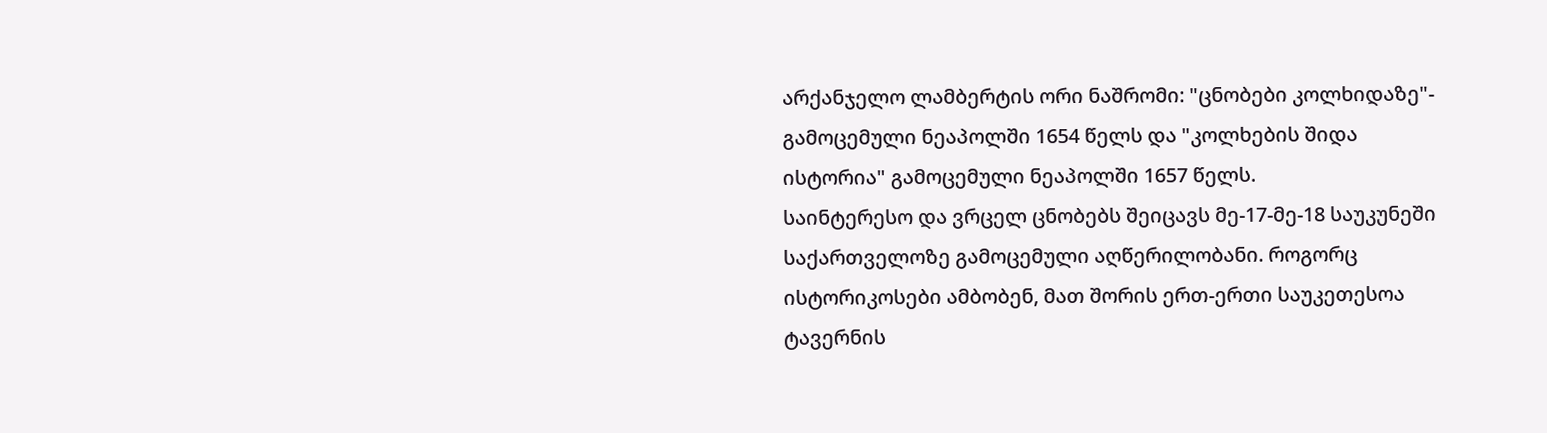არქანჯელო ლამბერტის ორი ნაშრომი: "ცნობები კოლხიდაზე"- გამოცემული ნეაპოლში 1654 წელს და "კოლხების შიდა ისტორია" გამოცემული ნეაპოლში 1657 წელს.
საინტერესო და ვრცელ ცნობებს შეიცავს მე-17-მე-18 საუკუნეში საქართველოზე გამოცემული აღწერილობანი. როგორც ისტორიკოსები ამბობენ, მათ შორის ერთ-ერთი საუკეთესოა ტავერნის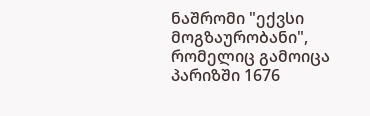ნაშრომი "ექვსი მოგზაურობანი", რომელიც გამოიცა პარიზში 1676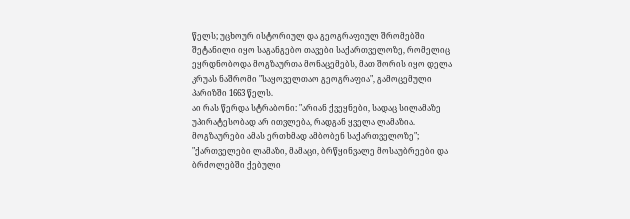წელს; უცხოურ ისტორიულ და გეოგრაფიულ შრომებში შეტანილი იყო საგანგებო თავები საქართველოზე, რომელიც ეყრდნობოდა მოგზაურთა მონაცემებს, მათ შორის იყო დელა კრუას ნაშრომი "საყოველთაო გეოგრაფია", გამოცემული პარიზში 1663 წელს.
აი რას წერდა სტრაბონი: "არიან ქვეყნები, სადაც სილამაზე უპირატესობად არ ითვლება, რადგან ყველა ლამაზია. მოგზაურები ამას ერთხმად ამბობენ საქართველოზე";
"ქართველები ლამაზი, მამაცი, ბრწყინვალე მოსაუბრეები და ბრძოლებში ქებული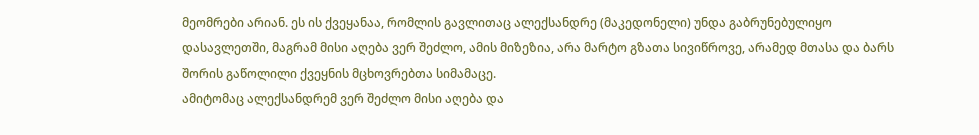მეომრები არიან. ეს ის ქვეყანაა, რომლის გავლითაც ალექსანდრე (მაკედონელი) უნდა გაბრუნებულიყო დასავლეთში, მაგრამ მისი აღება ვერ შეძლო, ამის მიზეზია, არა მარტო გზათა სივიწროვე, არამედ მთასა და ბარს შორის გაწოლილი ქვეყნის მცხოვრებთა სიმამაცე.
ამიტომაც ალექსანდრემ ვერ შეძლო მისი აღება და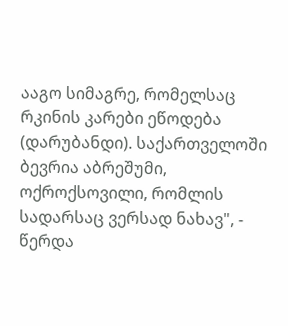ააგო სიმაგრე, რომელსაც რკინის კარები ეწოდება (დარუბანდი). საქართველოში ბევრია აბრეშუმი, ოქროქსოვილი, რომლის სადარსაც ვერსად ნახავ", - წერდა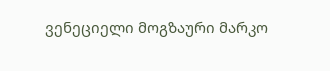ვენეციელი მოგზაური მარკო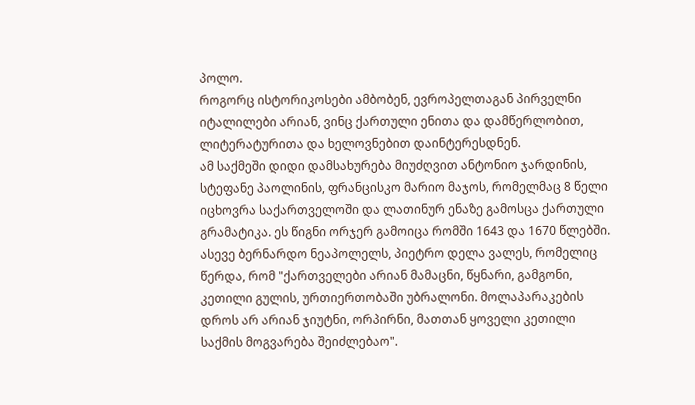პოლო.
როგორც ისტორიკოსები ამბობენ, ევროპელთაგან პირველნი იტალილები არიან, ვინც ქართული ენითა და დამწერლობით, ლიტერატურითა და ხელოვნებით დაინტერესდნენ.
ამ საქმეში დიდი დამსახურება მიუძღვით ანტონიო ჯარდინის, სტეფანე პაოლინის, ფრანცისკო მარიო მაჯოს, რომელმაც 8 წელი იცხოვრა საქართველოში და ლათინურ ენაზე გამოსცა ქართული გრამატიკა. ეს წიგნი ორჯერ გამოიცა რომში 1643 და 1670 წლებში. ასევე ბერნარდო ნეაპოლელს, პიეტრო დელა ვალეს, რომელიც წერდა, რომ "ქართველები არიან მამაცნი, წყნარი, გამგონი, კეთილი გულის, ურთიერთობაში უბრალონი. მოლაპარაკების დროს არ არიან ჯიუტნი, ორპირნი, მათთან ყოველი კეთილი საქმის მოგვარება შეიძლებაო".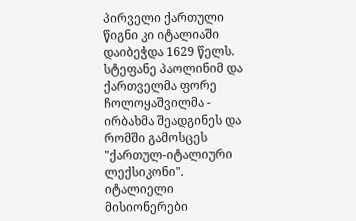პირველი ქართული წიგნი კი იტალიაში დაიბეჭდა 1629 წელს. სტეფანე პაოლინიმ და ქართველმა ფორე ჩოლოყაშვილმა - ირბახმა შეადგინეს და რომში გამოსცეს "ქართულ-იტალიური ლექსიკონი".
იტალიელი მისიონერები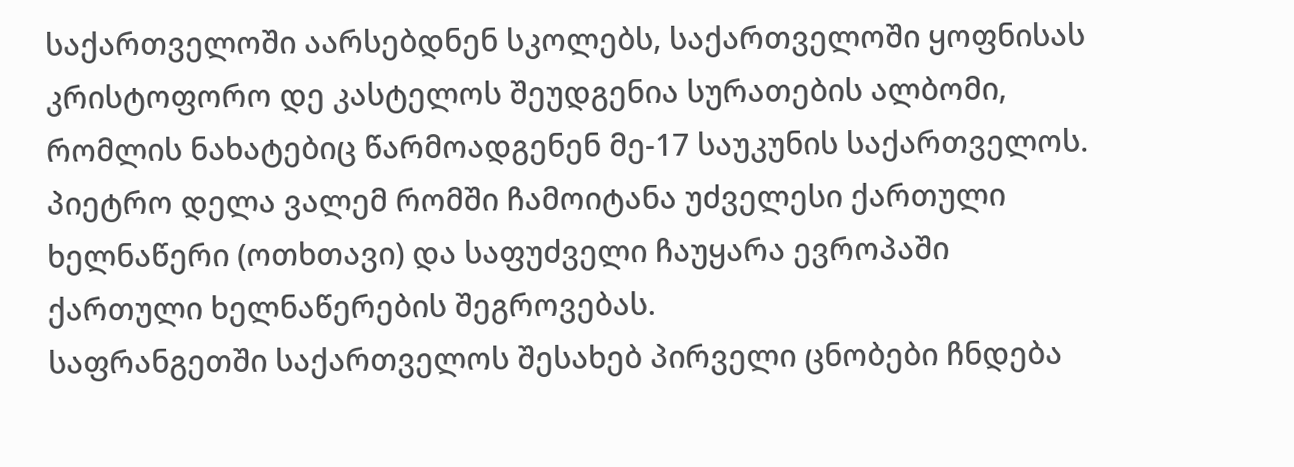საქართველოში აარსებდნენ სკოლებს, საქართველოში ყოფნისას კრისტოფორო დე კასტელოს შეუდგენია სურათების ალბომი, რომლის ნახატებიც წარმოადგენენ მე-17 საუკუნის საქართველოს. პიეტრო დელა ვალემ რომში ჩამოიტანა უძველესი ქართული ხელნაწერი (ოთხთავი) და საფუძველი ჩაუყარა ევროპაში ქართული ხელნაწერების შეგროვებას.
საფრანგეთში საქართველოს შესახებ პირველი ცნობები ჩნდება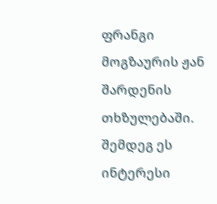ფრანგი მოგზაურის ჟან შარდენის თხზულებაში. შემდეგ ეს ინტერესი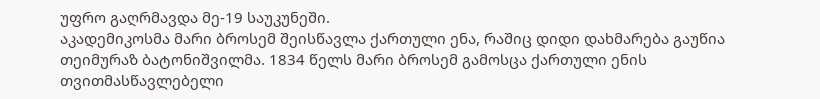უფრო გაღრმავდა მე-19 საუკუნეში.
აკადემიკოსმა მარი ბროსემ შეისწავლა ქართული ენა, რაშიც დიდი დახმარება გაუწია თეიმურაზ ბატონიშვილმა. 1834 წელს მარი ბროსემ გამოსცა ქართული ენის თვითმასწავლებელი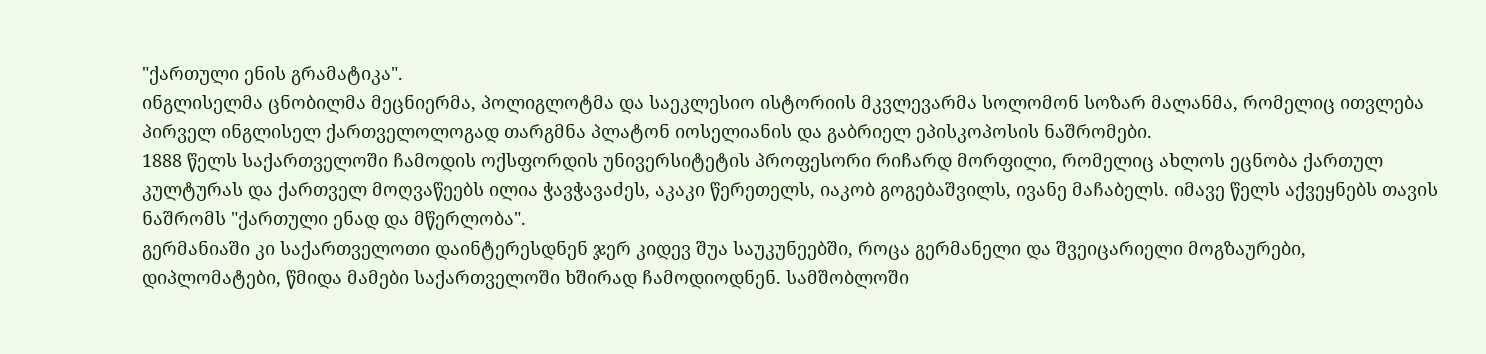"ქართული ენის გრამატიკა".
ინგლისელმა ცნობილმა მეცნიერმა, პოლიგლოტმა და საეკლესიო ისტორიის მკვლევარმა სოლომონ სოზარ მალანმა, რომელიც ითვლება პირველ ინგლისელ ქართველოლოგად თარგმნა პლატონ იოსელიანის და გაბრიელ ეპისკოპოსის ნაშრომები.
1888 წელს საქართველოში ჩამოდის ოქსფორდის უნივერსიტეტის პროფესორი რიჩარდ მორფილი, რომელიც ახლოს ეცნობა ქართულ კულტურას და ქართველ მოღვაწეებს ილია ჭავჭავაძეს, აკაკი წერეთელს, იაკობ გოგებაშვილს, ივანე მაჩაბელს. იმავე წელს აქვეყნებს თავის ნაშრომს "ქართული ენად და მწერლობა".
გერმანიაში კი საქართველოთი დაინტერესდნენ ჯერ კიდევ შუა საუკუნეებში, როცა გერმანელი და შვეიცარიელი მოგზაურები, დიპლომატები, წმიდა მამები საქართველოში ხშირად ჩამოდიოდნენ. სამშობლოში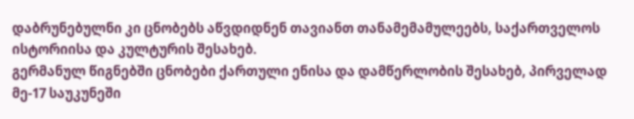დაბრუნებულნი კი ცნობებს აწვდიდნენ თავიანთ თანამემამულეებს, საქართველოს ისტორიისა და კულტურის შესახებ.
გერმანულ წიგნებში ცნობები ქართული ენისა და დამწერლობის შესახებ, პირველად მე-17 საუკუნეში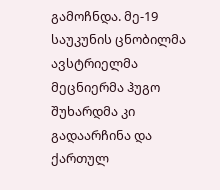გამოჩნდა. მე-19 საუკუნის ცნობილმა ავსტრიელმა მეცნიერმა ჰუგო შუხარდმა კი გადაარჩინა და ქართულ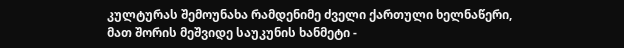კულტურას შემოუნახა რამდენიმე ძველი ქართული ხელნაწერი, მათ შორის მეშვიდე საუკუნის ხანმეტი -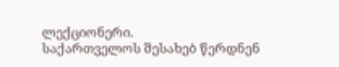ლექციონერი.
საქართველოს შესახებ წერდნენ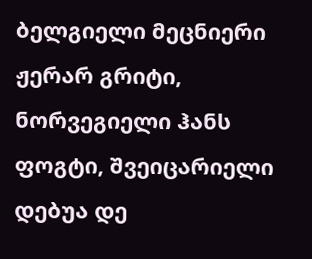ბელგიელი მეცნიერი ჟერარ გრიტი, ნორვეგიელი ჰანს ფოგტი, შვეიცარიელი დებუა დე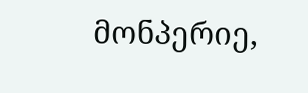მონპერიე,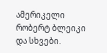ამერიკელი რობერტ ბლეიკი და სხვები.